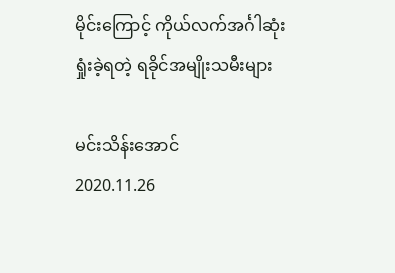မိုင်းကြောင့် ကိုယ်လက်အင်္ဂါဆုံးရှုံးခဲ့ရတဲ့ ရခိုင်အမျိုးသမီးများ

မင်းသိန်းအောင်
2020.11.26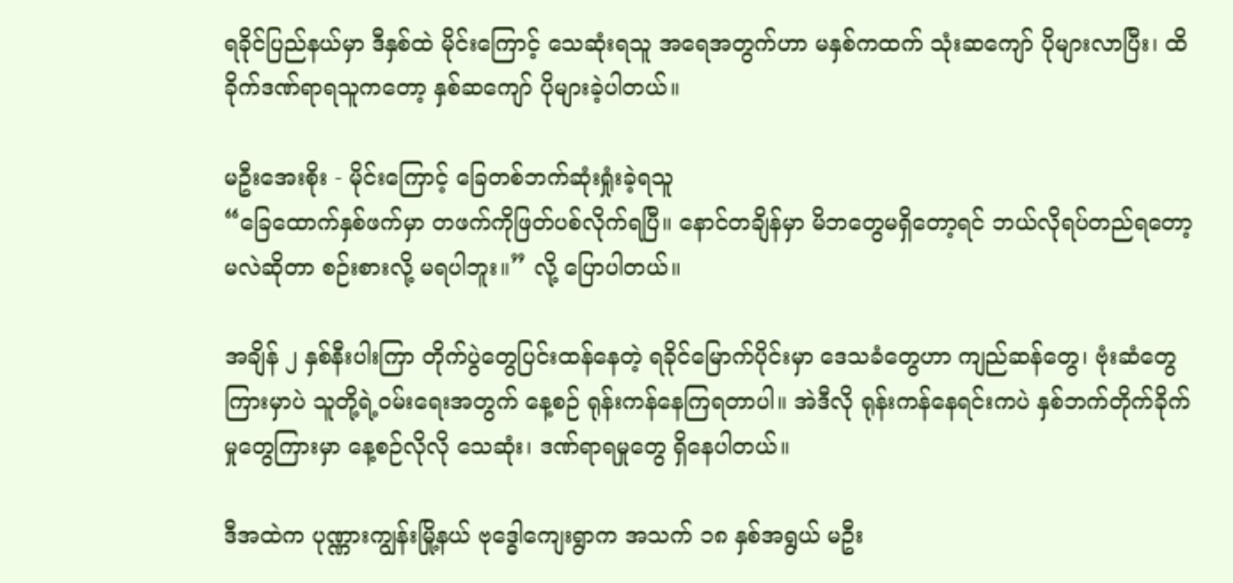ရခိုင်ပြည်နယ်မှာ ဒီနှစ်ထဲ မိုင်းကြောင့် သေဆုံးရသူ အရေအတွက်ဟာ မနှစ်ကထက် သုံးဆကျော် ပိုများလာပြီး၊ ထိခိုက်ဒဏ်ရာရသူကတော့ နှစ်ဆကျော် ပိုများခဲ့ပါတယ်။

မဦးအေးစိုး - မိုင်းကြောင့် ခြေတစ်ဘက်ဆုံးရှုံးခဲ့ရသူ
“ခြေထောက်နှစ်ဖက်မှာ တဖက်ကိုဖြတ်ပစ်လိုက်ရပြီ။ နောင်တချိန်မှာ မိဘတွေမရှိတော့ရင် ဘယ်လိုရပ်တည်ရတော့မလဲဆိုတာ စဉ်းစားလို့ မရပါဘူး။” လို့ ပြောပါတယ်။

အချိန် ၂ နှစ်နီးပါးကြာ တိုက်ပွဲတွေပြင်းထန်နေတဲ့ ရခိုင်မြောက်ပိုင်းမှာ ဒေသခံတွေဟာ ကျည်ဆန်တွေ၊ ဗုံးဆံတွေကြားမှာပဲ သူတို့ရဲ့ဝမ်းရေးအတွက် နေ့စဉ် ရုန်းကန်နေကြရတာပါ။ အဲဒီလို ရုန်းကန်နေရင်းကပဲ နှစ်ဘက်တိုက်ခိုက်မှုတွေကြားမှာ နေ့စဉ်လိုလို သေဆုံး၊ ဒဏ်ရာရမှုတွေ ရှိနေပါတယ်။

ဒီအထဲက ပုဏ္ဏားကျွန်းမြို့နယ် ဗုဒ္ဓေါကျေးရွာက အသက် ၁၈ နှစ်အရွယ် မဦး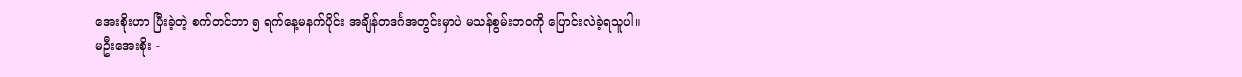အေးစိုးဟာ ပြီးခဲ့တဲ့ စက်တင်ဘာ ၅ ရက်နေ့မနက်ပိုင်း အချိန်တဒင်္ဂအတွင်းမှာပဲ မသန်စွမ်းဘဝကို ပြောင်းလဲခဲ့ရသူပါ။
မဦးအေးစိုး -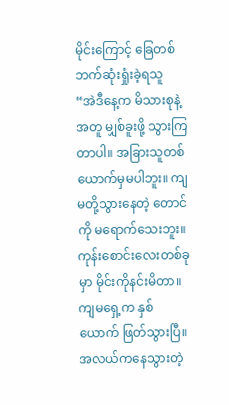မိုင်းကြောင့် ခြေတစ်ဘက်ဆုံးရှုံးခဲ့ရသူ
“အဲဒီနေ့က မိသားစုနဲ့အတူ မျှစ်ခူးဖို့ သွားကြတာပါ။ အခြားသူတစ်ယောက်မှမပါဘူး။ ကျမတို့သွားနေတဲ့ တောင်ကို မရောက်သေးဘူး။ ကုန်းစောင်းလေးတစ်ခုမှာ မိုင်းကိုနင်းမိတာ။ ကျမရှေ့က နှစ်ယောက် ဖြတ်သွားပြီ။ အလယ်ကနေသွားတဲ့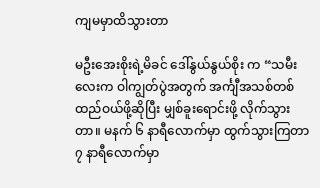ကျမမှာထိသွားတာ

မဦးအေးစိုးရဲ့မိခင် ဒေါ်နွယ်နွယ်စိုး က “သမီးလေးက ဝါကျွတ်ပွဲအတွက် အင်္ကျီအသစ်တစ်ထည်ဝယ်ဖို့ဆိုပြီး မျှစ်ခူးရောင်းဖို့ လိုက်သွားတာ။ မနက် ၆ နာရီလောက်မှာ ထွက်သွားကြတာ ၇ နာရီလောက်မှာ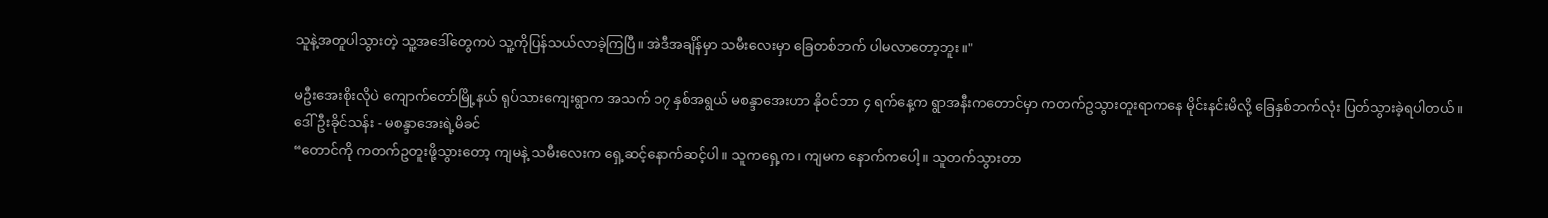သူနဲ့အတူပါသွားတဲ့ သူ့အဒေါ်တွေကပဲ သူ့ကိုပြန်သယ်လာခဲ့ကြပြီ။ အဲဒီအချိန်မှာ သမီးလေးမှာ ခြေတစ်ဘက် ပါမလာတော့ဘူး။"

မဦးအေးစိုးလိုပဲ ကျောက်တော်မြို့နယ် ရုပ်သားကျေးရွာက အသက် ၁၇ နှစ်အရွယ် မစန္ဒာအေးဟာ နိုဝင်ဘာ ၄ ရက်နေ့က ရွာအနီးကတောင်မှာ ကတက်ဥသွားတူးရာကနေ မိုင်းနင်းမိလို့ ခြေနှစ်ဘက်လုံး ပြတ်သွားခဲ့ရပါတယ်။
ဒေါ်ဦးခိုင်သန်း - မစန္ဒာအေးရဲ့မိခင်
“တောင်ကို ကတက်ဥတူးဖို့သွားတော့ ကျမနဲ့ သမီးလေးက ရှေ့ဆင့်နောက်ဆင့်ပါ။ သူကရှေ့က၊ ကျမက နောက်ကပေါ့။ သူတက်သွားတာ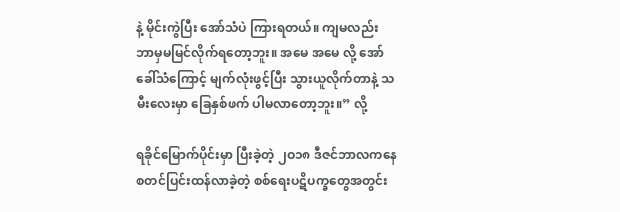နဲ့ မိုင်းကွဲပြီး အော်သံပဲ ကြားရတယ်။ ကျမလည်း ဘာမှမမြင်လိုက်ရတော့ဘူး။ အမေ အမေ လို့ အော်ခေါ်သံကြောင့် မျက်လုံးဖွင့်ပြီး သွားယူလိုက်တာနဲ့ သမီးလေးမှာ ခြေနှစ်ဖက် ပါမလာတော့ဘူး။” လို့

ရခိုင်မြောက်ပိုင်းမှာ ပြီးခဲ့တဲ့ ၂ဝ၁၈ ဒီဇင်ဘာလကနေ စတင်ပြင်းထန်လာခဲ့တဲ့ စစ်ရေးပဋိပက္ခတွေအတွင်း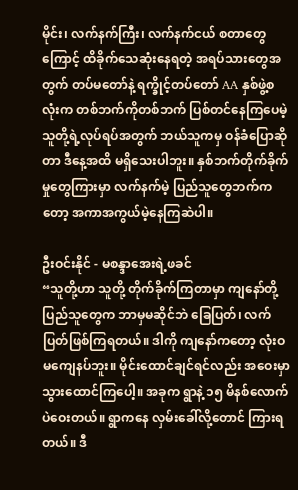မိုင်း၊ လက်နက်ကြီး၊ လက်နက်ငယ် စတာတွေကြောင့် ထိခိုက်သေဆုံးနေရတဲ့ အရပ်သားတွေအတွက် တပ်မတော်နဲ့ ရက္ခိုင့်တပ်တော် AA နှစ်ဖွဲ့စလုံးက တစ်ဘက်ကိုတစ်ဘက် ပြစ်တင်နေကြပေမဲ့ သူတို့ရဲ့လုပ်ရပ်အတွက် ဘယ်သူကမှ ဝန်ခံပြောဆိုတာ ဒီနေ့အထိ မရှိသေးပါဘူး။ နှစ်ဘက်တိုက်ခိုက်မှုတွေကြားမှာ လက်နက်မဲ့ ပြည်သူတွေဘက်ကတော့ အကာအကွယ်မဲ့နေကြဆဲပါ။

ဦးဝင်းနိုင် - မစန္ဒာအေးရဲ့ဖခင်
“သူတို့ဟာ သူတို့ တိုက်ခိုက်ကြတာမှာ ကျနော်တို့ပြည်သူတွေက ဘာမှမဆိုင်ဘဲ ခြေပြတ်၊ လက်ပြတ်ဖြစ်ကြရတယ်။ ဒါကို ကျနော်ကတော့ လုံးဝ မကျေနပ်ဘူး။ မိုင်းထောင်ချင်ရင်လည်း အဝေးမှာ သွားထောင်ကြပေါ့။ အခုက ရွာနဲ့ ၁၅ မိနစ်လောက်ပဲဝေးတယ်။ ရွာကနေ လှမ်းခေါ်လို့တောင် ကြားရတယ်။ ဒီ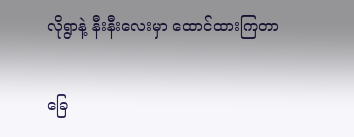လိုရွာနဲ့ နီးနီးလေးမှာ ထောင်ထားကြတာ

ခြေ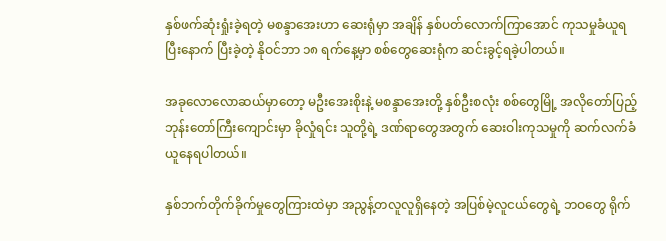နှစ်ဖက်ဆုံးရှုံးခဲ့ရတဲ့ မစန္ဒာအေးဟာ ဆေးရုံမှာ အချိန် နှစ်ပတ်လောက်ကြာအောင် ကုသမှုခံယူရပြီးနောက် ပြီးခဲ့တဲ့ နိုဝင်ဘာ ၁၈ ရက်နေ့မှာ စစ်တွေဆေးရုံက ဆင်းခွင့်ရခဲ့ပါတယ်။

အခုလောလောဆယ်မှာတော့ မဦးအေးစိုးနဲ့ မစန္ဒာအေးတို့ နှစ်ဦးစလုံး စစ်တွေမြို့ အလိုတော်ပြည့် ဘုန်းတော်ကြီးကျောင်းမှာ ခိုလှုံရင်း သူတို့ရဲ့ ဒဏ်ရာတွေအတွက် ဆေးဝါးကုသမှုကို ဆက်လက်ခံယူနေရပါတယ်။

နှစ်ဘက်တိုက်ခိုက်မှုတွေကြားထဲမှာ အညွန့်တလူလူရှိနေတဲ့ အပြစ်မဲ့လူငယ်တွေရဲ့ ဘဝတွေ ရိုက်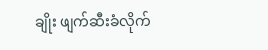ချိုး ဖျက်ဆီးခံလိုက်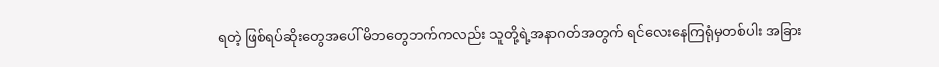ရတဲ့ ဖြစ်ရပ်ဆိုးတွေအပေါ် မိဘတွေဘက်ကလည်း သူတို့ရဲ့အနာဂတ်အတွက် ရင်လေးနေကြရုံမှတစ်ပါး အခြား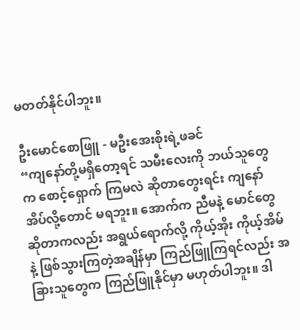မတတ်နိုင်ပါဘူး။

ဦးမောင်စောဖြူ - မဦးအေးစိုးရဲ့ဖခင်
“ကျနော်တို့မရှိတော့ရင် သမီးလေးကို ဘယ်သူတွေက စောင့်ရှောက် ကြမလဲ ဆိုတာတွေးရင်း ကျနော် အိပ်လို့တောင် မရဘူး။ အောက်က ညီမနဲ့ မောင်တွေဆိုတာကလည်း အရွယ်ရောက်လို့ ကိုယ့်အိုး ကိုယ့်အိမ်နဲ့ ဖြစ်သွားကြတဲ့အချိန်မှာ ကြည်ဖြူကြရင်လည်း အခြားသူတွေက ကြည်ဖြူနိုင်မှာ မဟုတ်ပါဘူး။ ဒါ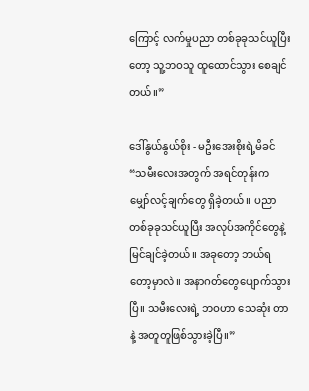ကြောင့် လက်မှုပညာ တစ်ခုခုသင်ယူပြီးတော့ သူ့ဘဝသူ ထူထောင်သွား စေချင်တယ်။”

ဒေါ်နွယ်နွယ်စိုး - မဦးအေးစိုးရဲ့မိခင်
“သမီးလေးအတွက် အရင်တုန်းက မျှော်လင့်ချက်တွေ ရှိခဲ့တယ်။ ပညာတစ်ခုခုသင်ယူပြီး အလုပ်အကိုင်တွေနဲ့ မြင်ချင်ခဲ့တယ်။ အခုတော့ ဘယ်ရတော့မှာလဲ။ အနာဂတ်တွေပျောက်သွားပြီ။ သမီးလေးရဲ့ ဘဝဟာ သေဆုံး တာနဲ့ အတူတူဖြစ်သွားခဲ့ပြီ။”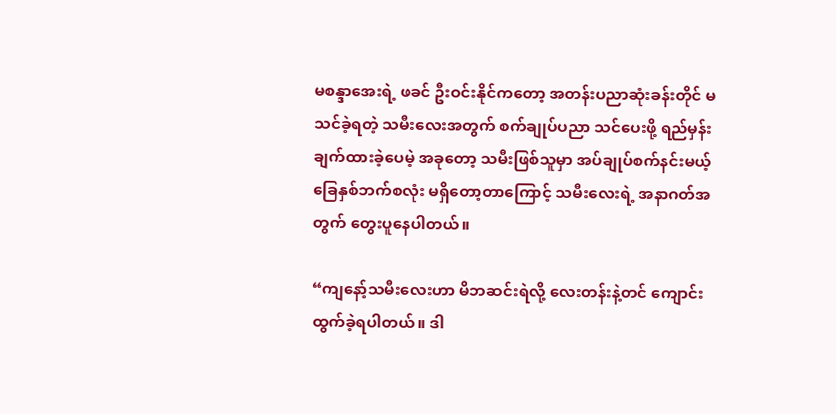မစန္ဒာအေးရဲ့ ဖခင် ဦးဝင်းနိုင်ကတော့ အတန်းပညာဆုံးခန်းတိုင် မသင်ခဲ့ရတဲ့ သမီးလေးအတွက် စက်ချုပ်ပညာ သင်ပေးဖို့ ရည်မှန်းချက်ထားခဲ့ပေမဲ့ အခုတော့ သမီးဖြစ်သူမှာ အပ်ချုပ်စက်နင်းမယ့် ခြေနှစ်ဘက်စလုံး မရှိတော့တာကြောင့် သမီးလေးရဲ့ အနာဂတ်အတွက် တွေးပူနေပါတယ်။

“ကျနော့်သမီးလေးဟာ မိဘဆင်းရဲလို့ လေးတန်းနဲ့တင် ကျောင်းထွက်ခဲ့ရပါတယ်။ ဒါ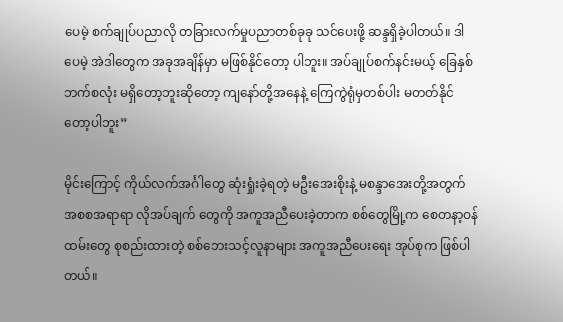ပေမဲ့ စက်ချုပ်ပညာလို တခြားလက်မှုပညာတစ်ခုခု သင်ပေးဖို့ ဆန္ဒရှိခဲ့ပါတယ်။ ဒါပေမဲ့ အဲဒါတွေက အခုအချိန်မှာ မဖြစ်နိုင်တော့ ပါဘူး။ အပ်ချုပ်စက်နင်းမယ့် ခြေနှစ်ဘက်စလုံး မရှိတော့ဘူးဆိုတော့ ကျနော်တို့အနေနဲ့ ကြေကွဲရုံမှတစ်ပါး မတတ်နိုင်တော့ပါဘူး”

မိုင်းကြောင့် ကိုယ်လက်အင်္ဂါတွေ ဆုံးရှုံးခဲ့ရတဲ့ မဦးအေးစိုးနဲ့ မစန္ဒာအေးတို့အတွက် အစစအရာရာ လိုအပ်ချက် တွေကို အကူအညီပေးခဲ့တာက စစ်တွေမြို့က စေတနာ့ဝန်ထမ်းတွေ စုစည်းထားတဲ့ စစ်ဘေးသင့်လူနာများ အကူအညီပေးရေး အုပ်စုက ဖြစ်ပါတယ်။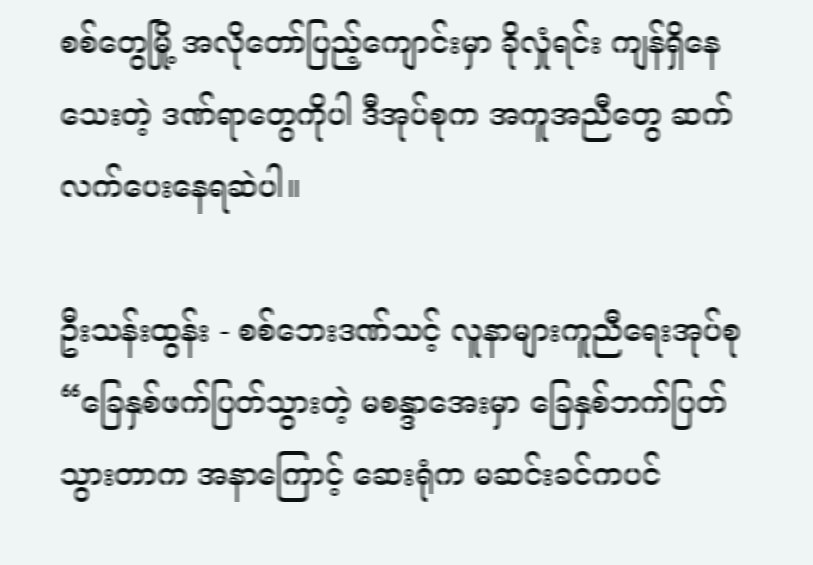စစ်တွေမြို့ အလိုတော်ပြည့်ကျောင်းမှာ ခိုလှုံရင်း ကျန်ရှိနေသေးတဲ့ ဒဏ်ရာတွေကိုပါ ဒီအုပ်စုက အကူအညီတွေ ဆက်လက်ပေးနေရဆဲပါ။

ဦးသန်းထွန်း - စစ်ဘေးဒဏ်သင့် လူနာများကူညီရေးအုပ်စု
“ခြေနှစ်ဖက်ပြတ်သွားတဲ့ မစန္ဒာအေးမှာ ခြေနှစ်ဘက်ပြတ်သွားတာက အနာကြောင့် ဆေးရုံက မဆင်းခင်ကပင်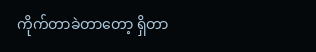ကိုက်တာခဲတာတော့ ရှိတာ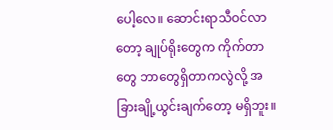ပေါ့လေ။ ဆောင်းရာသီဝင်လာတော့ ချုပ်ရိုးတွေက ကိုက်တာတွေ ဘာတွေရှိတာကလွဲလို့ အခြားချို့ယွင်းချက်တော့ မရှိဘူး။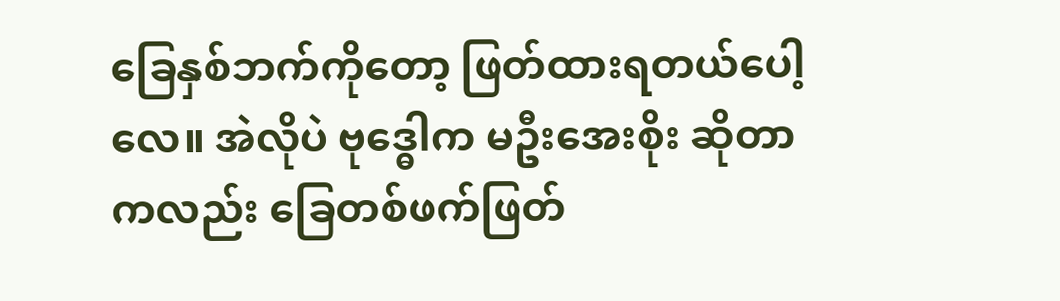ခြေနှစ်ဘက်ကိုတော့ ဖြတ်ထားရတယ်ပေါ့လေ။ အဲလိုပဲ ဗုဒ္ဓေါက မဦးအေးစိုး ဆိုတာကလည်း ခြေတစ်ဖက်ဖြတ်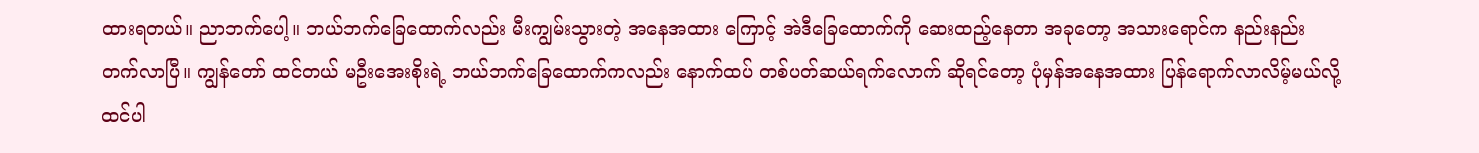ထားရတယ်။ ညာဘက်ပေါ့။ ဘယ်ဘက်ခြေထောက်လည်း မီးကျွမ်းသွားတဲ့ အနေအထား ကြောင့် အဲဒီခြေထောက်ကို ဆေးထည့်နေတာ အခုတော့ အသားရောင်က နည်းနည်းတက်လာပြီ။ ကျွန်တော် ထင်တယ် မဦးအေးစိုးရဲ့ ဘယ်ဘက်ခြေထောက်ကလည်း နောက်ထပ် တစ်ပတ်ဆယ်ရက်လောက် ဆိုရင်တော့ ပုံမှန်အနေအထား ပြန်ရောက်လာလိမ့်မယ်လို့ ထင်ပါ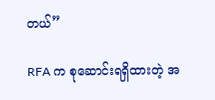တယ်”

RFA က စုဆောင်းရရှိထားတဲ့ အ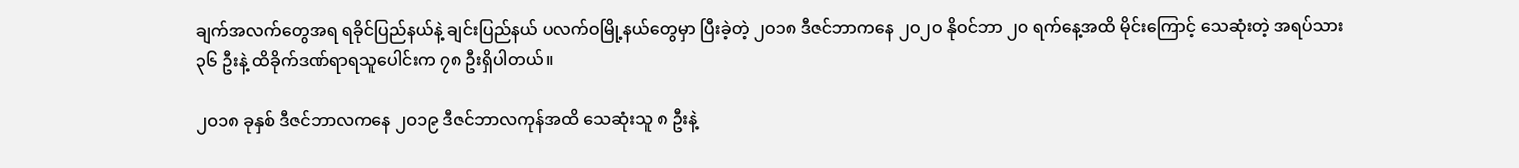ချက်အလက်တွေအရ ရခိုင်ပြည်နယ်နဲ့ ချင်းပြည်နယ် ပလက်ဝမြို့နယ်တွေမှာ ပြီးခဲ့တဲ့ ၂ဝ၁၈ ဒီဇင်ဘာကနေ ၂ဝ၂ဝ နိုဝင်ဘာ ၂၀ ရက်နေ့အထိ မိုင်းကြောင့် သေဆုံးတဲ့ အရပ်သား ၃၆ ဦးနဲ့ ထိခိုက်ဒဏ်ရာရသူပေါင်းက ၇၈ ဦးရှိပါတယ်။

၂ဝ၁၈ ခုနှစ် ဒီဇင်ဘာလကနေ ၂ဝ၁၉ ဒီဇင်ဘာလကုန်အထိ သေဆုံးသူ ၈ ဦးနဲ့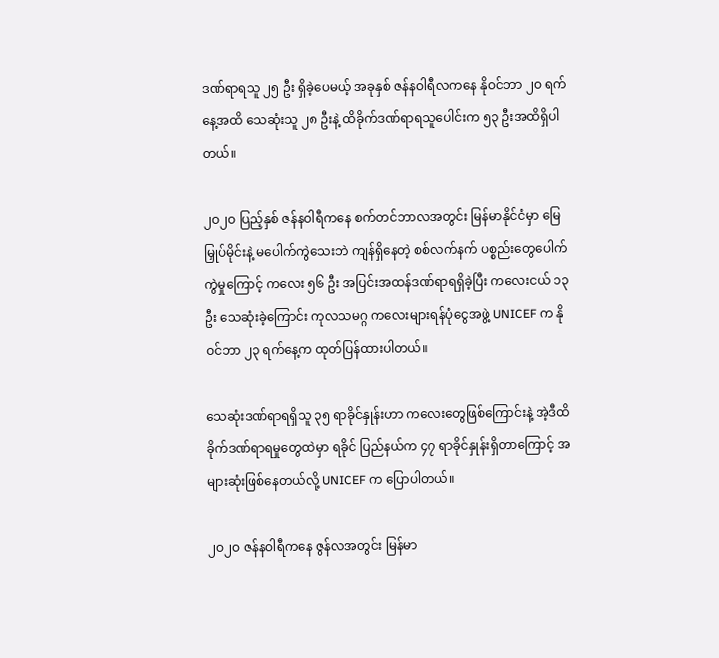ဒဏ်ရာရသူ ၂၅ ဦး ရှိခဲ့ပေမယ့် အခုနှစ် ဇန်နဝါရီလကနေ နိုဝင်ဘာ ၂ဝ ရက်နေ့အထိ သေဆုံးသူ ၂၈ ဦးနဲ့ ထိခိုက်ဒဏ်ရာရသူပေါင်းက ၅၃ ဦးအထိရှိပါတယ်။

၂ဝ၂ဝ ပြည့်နှစ် ဇန်နဝါရီကနေ စက်တင်ဘာလအတွင်း မြန်မာနိုင်ငံမှာ မြေမြှုပ်မိုင်းနဲ့ မပေါက်ကွဲသေးဘဲ ကျန်ရှိနေတဲ့ စစ်လက်နက် ပစ္စည်းတွေပေါက်ကွဲမှုကြောင့် ကလေး ၅၆ ဦး အပြင်းအထန်ဒဏ်ရာရရှိခဲ့ပြီး ကလေးငယ် ၁၃ ဦး သေဆုံးခဲ့ကြောင်း ကုလသမဂ္ဂ ကလေးများရန်ပုံငွေအဖွဲ့ UNICEF က နိုဝင်ဘာ ၂၃ ရက်နေ့က ထုတ်ပြန်ထားပါတယ်။

သေဆုံးဒဏ်ရာရရှိသူ ၃၅ ရာခိုင်နှုန်းဟာ ကလေးတွေဖြစ်ကြောင်းနဲ့ အဲ့ဒီထိခိုက်ဒဏ်ရာရမှုတွေထဲမှာ ရခိုင် ပြည်နယ်က ၄၇ ရာခိုင်နှုန်းရှိတာကြောင့် အများဆုံးဖြစ်နေတယ်လို့ UNICEF က ပြောပါတယ်။

၂ဝ၂ဝ ဇန်နဝါရီကနေ ဇွန်လအတွင်း မြန်မာ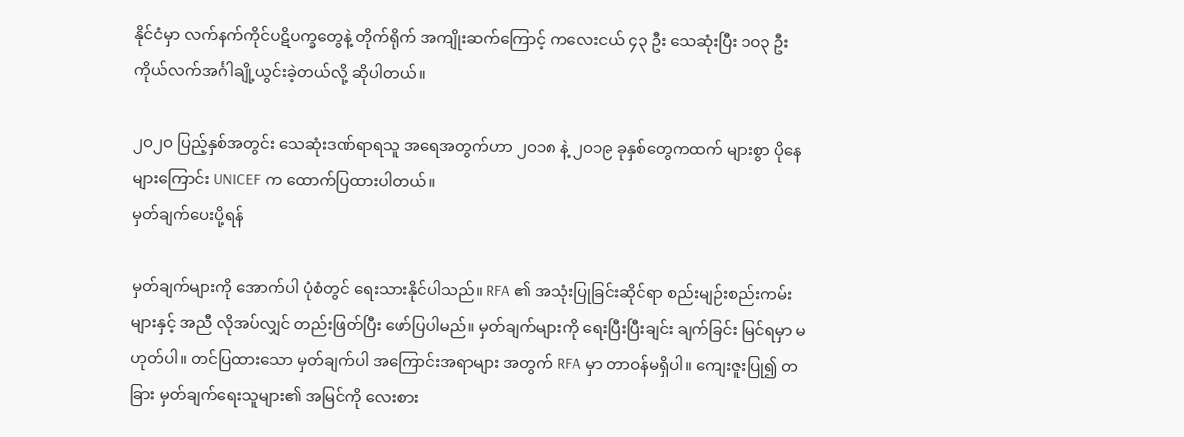နိုင်ငံမှာ လက်နက်ကိုင်ပဋိပက္ခတွေနဲ့ တိုက်ရိုက် အကျိုးဆက်ကြောင့် ကလေးငယ် ၄၃ ဦး သေဆုံးပြီး ၁ဝ၃ ဦး ကိုယ်လက်အင်္ဂါချို့ယွင်းခဲ့တယ်လို့ ဆိုပါတယ်။

၂ဝ၂ဝ ပြည့်နှစ်အတွင်း သေဆုံးဒဏ်ရာရသူ အရေအတွက်ဟာ ၂ဝ၁၈ နဲ့ ၂ဝ၁၉ ခုနှစ်တွေကထက် များစွာ ပိုနေများကြောင်း UNICEF က ထောက်ပြထားပါတယ်။
မှတ်ချက်ပေးပို့ရန်

မှတ်ချက်များကို အောက်ပါ ပုံစံတွင် ရေးသားနိုင်ပါသည်။ RFA ၏ အသုံးပြုခြင်းဆိုင်ရာ စည်းမျဉ်းစည်းကမ်းများနှင့် အညီ လိုအပ်လျှင် တည်းဖြတ်ပြီး ဖော်ပြပါမည်။ မှတ်ချက်များကို ရေးပြီးပြီးချင်း ချက်ခြင်း မြင်ရမှာ မဟုတ်ပါ။ တင်ပြထားသော မှတ်ချက်ပါ အကြောင်းအရာများ အတွက် RFA မှာ တာဝန်မရှိပါ။ ကျေးဇူးပြု၍ တခြား မှတ်ချက်ရေးသူများ၏ အမြင်ကို လေးစား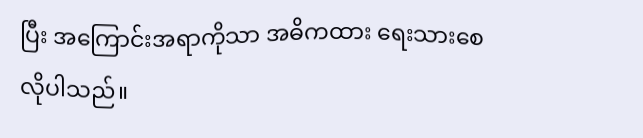ပြီး အကြောင်းအရာကိုသာ အဓိကထား ရေးသားစေလိုပါသည်။